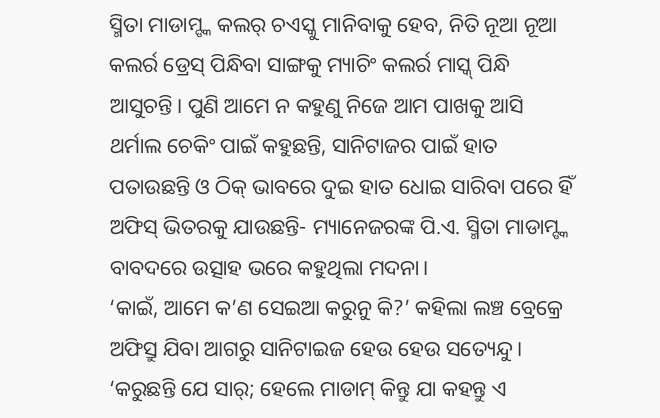ସ୍ମିତା ମାଡାମ୍ଙ୍କ କଲର୍ ଚଏସ୍କୁ ମାନିବାକୁ ହେବ, ନିତି ନୂଆ ନୂଆ କଲର୍ର ଡ୍ରେସ୍ ପିନ୍ଧିବା ସାଙ୍ଗକୁ ମ୍ୟାଚିଂ କଲର୍ର ମାସ୍କ୍ ପିନ୍ଧି ଆସୁଚନ୍ତି। ପୁଣି ଆମେ ନ କହୁଣୁ ନିଜେ ଆମ ପାଖକୁ ଆସି ଥର୍ମାଲ ଚେକିଂ ପାଇଁ କହୁଛନ୍ତି, ସାନିଟାଜର ପାଇଁ ହାତ ପତାଉଛନ୍ତି ଓ ଠିକ୍ ଭାବରେ ଦୁଇ ହାତ ଧୋଇ ସାରିବା ପରେ ହିଁ ଅଫିସ୍ ଭିତରକୁ ଯାଉଛନ୍ତି- ମ୍ୟାନେଜରଙ୍କ ପି.ଏ. ସ୍ମିତା ମାଡାମ୍ଙ୍କ ବାବଦରେ ଉତ୍ସାହ ଭରେ କହୁଥିଲା ମଦନା।
‘କାଇଁ, ଆମେ କ’ଣ ସେଇଆ କରୁନୁ କି?’ କହିଲା ଲଞ୍ଚ ବ୍ରେକ୍ରେ ଅଫିସ୍ରୁ ଯିବା ଆଗରୁ ସାନିଟାଇଜ ହେଉ ହେଉ ସତ୍ୟେନ୍ଦୁ।
‘କରୁଛନ୍ତି ଯେ ସାର୍; ହେଲେ ମାଡାମ୍ କିନ୍ତୁ ଯା କହନ୍ତୁ ଏ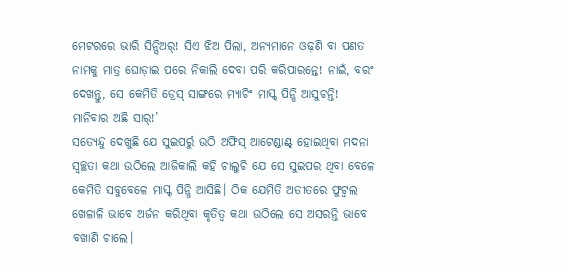ମେଟରରେ ଭାରି ସିନ୍ସିଅର୍! ସିଏ ଝିଅ ପିଲା, ଅନ୍ୟମାନେ ଓଢ଼ଣି ବା ପଣତ ନାମକୁ ମାତ୍ର ଘୋଡ଼ାଇ ପରେ ନିକାଲି ଦେବା ପରି କରିପାରନ୍ତେ! ନାଇଁ, ବରଂ ଦେଖନ୍ତୁ, ସେ କେମିତି ଡ୍ରେସ୍ ସାଙ୍ଗରେ ମ୍ୟାଚିଂ ମାସ୍କ୍ ପିନ୍ଧି ଆସୁଚନ୍ତି! ମାନିବାର ଅଛି ସାର୍!’
ସତ୍ୟେନ୍ଦୁ ଦେଖୁଛି ଯେ ସୁଇପର୍ରୁ ଉଠି ଅଫିସ୍ ଆଟେଣ୍ଡାଣ୍ଟ୍ ହୋଇଥିବା ମଦନା ସ୍ୱଚ୍ଛତା କଥା ଉଠିଲେ ଆଜିକାଲି କହି ଚାଲୁଚି ଯେ ସେ ସୁଇପର ଥିବା ବେଳେ କେମିତି ସବୁବେଳେ ମାସ୍କ୍ ପିନ୍ଧି ଆସିଛି। ଠିକ ଯେମିତି ଅତୀତରେ ଫୁଟ୍ବଲ ଖେଳାଳି ଭାବେ ଅର୍ଜନ କରିଥିବା କୃତିତ୍ୱ କଥା ଉଠିଲେ ସେ ଅସରନ୍ତି ଭାବେ ବଖାଣି ଚାଲେ।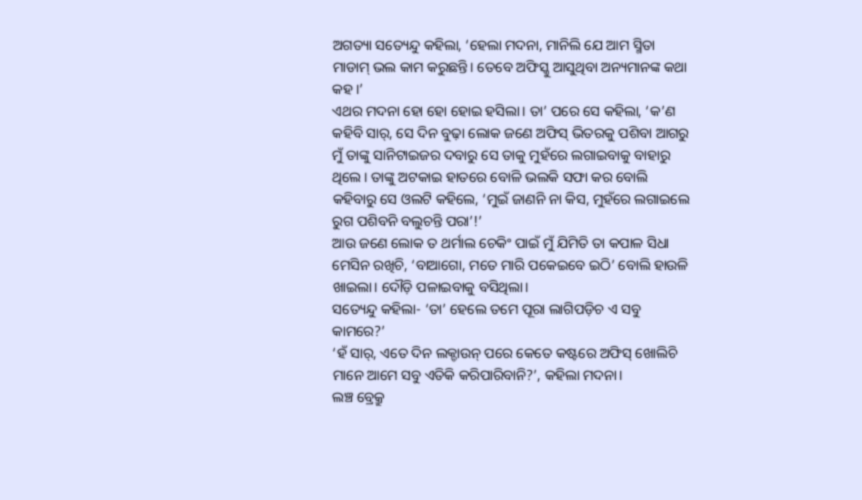ଅଗତ୍ୟା ସତ୍ୟେନ୍ଦୁ କହିଲା, ‘ହେଲା ମଦନା, ମାନିଲି ଯେ ଆମ ସ୍ମିତା ମାଡାମ୍ ଭଲ କାମ କରୁଛନ୍ତି। ତେବେ ଅଫିସ୍କୁ ଆସୁଥିବା ଅନ୍ୟମାନଙ୍କ କଥା କହ।’
ଏଥର ମଦନା ହୋ ହୋ ହୋଇ ହସିଲା। ତା’ ପରେ ସେ କହିଲା, ‘କ’ଣ କହିବି ସାର୍, ସେ ଦିନ ବୁଢ଼ା ଲୋକ ଜଣେ ଅଫିସ୍ ଭିତରକୁ ପଶିବା ଆଗରୁ ମୁଁ ତାଙ୍କୁ ସାନିଟାଇଜର ଦବାରୁ ସେ ତାକୁ ମୁହଁରେ ଲଗାଇବାକୁ ବାହାରୁ ଥିଲେ। ତାଙ୍କୁ ଅଟକାଇ ହାତରେ ବୋଳି ଭଲକି ସଫା କର ବୋଲି କହିବାରୁ ସେ ଓଲଟି କହିଲେ, ‘ମୁଇଁ ଜାଣନି ନା କିସ, ମୁହଁରେ ଲଗାଇଲେ ରୁଗ ପଶିବନି ବଲୁଚନ୍ତି ପରା’!’
ଆଉ ଜଣେ ଲୋକ ତ ଥର୍ମାଲ ଚେକିଂ ପାଇଁ ମୁଁ ଯିମିତି ତା କପାଳ ସିଧା ମେସିନ ରଖିଚି, ‘ବାଆଗୋ, ମତେ ମାରି ପକେଇବେ ଇଠି’ ବୋଲି ହାଉଳି ଖାଇଲା। ଦୌଡ଼ି ପଳାଇବାକୁ ବସିଥିଲା।
ସତ୍ୟେନ୍ଦୁ କହିଲା- ‘ତା’ ହେଲେ ତମେ ପୂରା ଲାଗିପଡ଼ିଚ ଏ ସବୁ କାମରେ?’
‘ହଁ ସାର୍, ଏତେ ଦିନ ଲକ୍ଡାଉନ୍ ପରେ କେତେ କଷ୍ଟରେ ଅଫିସ୍ ଖୋଲିଚି ମାନେ ଆମେ ସବୁ ଏତିକି କରିପାରିବାନି?’, କହିଲା ମଦନା।
ଲଞ୍ଚ ବ୍ରେକ୍ରୁ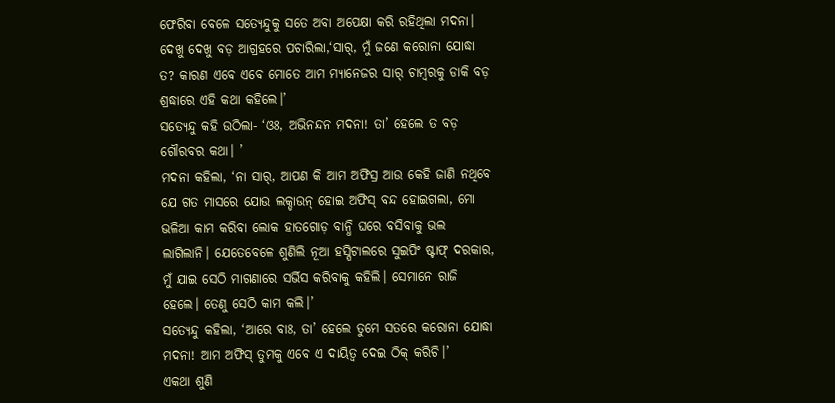ଫେରିବା ବେଳେ ସତ୍ୟେନ୍ଦୁକୁ ସତେ ଅବା ଅପେକ୍ଷା କରି ରହିଥିଲା ମଦନା। ଦେଖୁ ଦେଖୁ ବଡ଼ ଆଗ୍ରହରେ ପଚାରିଲା,‘ସାର୍, ମୁଁ ଜଣେ କରୋନା ଯୋଦ୍ଧା ତ? କାରଣ ଏବେ ଏବେ ମୋତେ ଆମ ମ୍ୟାନେଜର ସାର୍ ଚାମ୍ବରକୁ ଡାକି ବଡ଼ ଶ୍ରଦ୍ଧାରେ ଏହି କଥା କହିଲେ।’
ସତ୍ୟେନ୍ଦୁ କହି ଉଠିଲା- ‘ଓଃ, ଅଭିନନ୍ଦନ ମଦନା! ତା’ ହେଲେ ତ ବଡ଼ ଗୌରବର କଥା। ’
ମଦନା କହିଲା, ‘ନା ସାର୍, ଆପଣ କି ଆମ ଅଫିସ୍ର ଆଉ କେହି ଜାଣି ନଥିବେ ଯେ ଗତ ମାସରେ ଯୋଉ ଲକ୍ଡାଉନ୍ ହୋଇ ଅଫିସ୍ ବନ୍ଦ ହୋଇଗଲା, ମୋ ଭଳିଆ କାମ କରିବା ଲୋକ ହାତଗୋଡ଼ ବାନ୍ଧି ଘରେ ବସିବାକୁ ଭଲ ଲାଗିଲାନି। ଯେତେବେଳେ ଶୁଣିଲି ନୂଆ ହସ୍ପିଟାଲରେ ସୁଇପିଂ ଷ୍ଟାଫ୍ ଦରକାର, ମୁଁ ଯାଇ ସେଠି ମାଗଣାରେ ସର୍ଭିସ କରିବାକୁ କହିଲି। ସେମାନେ ରାଜି ହେଲେ। ତେଣୁ ସେଠି କାମ କଲି।’
ସତ୍ୟେନ୍ଦୁ କହିଲା, ‘ଆରେ ବାଃ, ତା’ ହେଲେ ତୁମେ ସତରେ କରୋନା ଯୋଦ୍ଧା ମଦନା! ଆମ ଅଫିସ୍ ତୁମକୁ ଏବେ ଏ ଦାୟିତ୍ୱ ଦେଇ ଠିକ୍ କରିଚି।’
ଏକଥା ଶୁଣି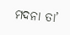ମଦନା ତା’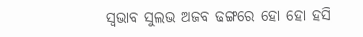ସ୍ୱଭାବ ସୁଲଭ ଅଜବ ଢଙ୍ଗରେ ହୋ ହୋ ହସି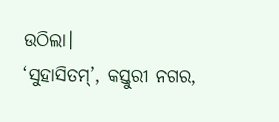ଉଠିଲା।
‘ସୁହାସିତମ୍’, କସ୍ତୁରୀ ନଗର,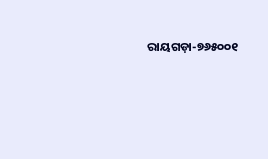ରାୟଗଡ଼ା-୭୬୫୦୦୧